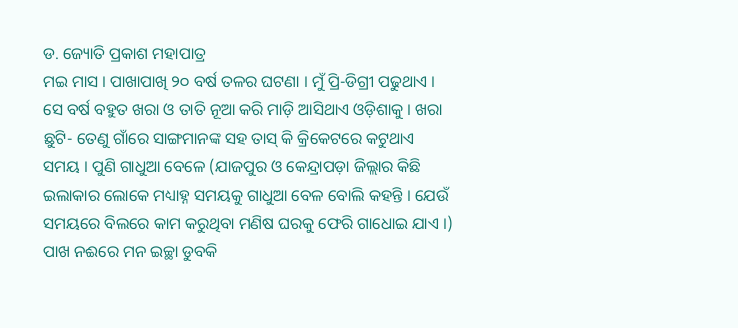ଡ. ଜ୍ୟୋତି ପ୍ରକାଶ ମହାପାତ୍ର
ମଇ ମାସ । ପାଖାପାଖି ୨୦ ବର୍ଷ ତଳର ଘଟଣା । ମୁଁ ପ୍ରି-ଡିଗ୍ରୀ ପଢୁଥାଏ । ସେ ବର୍ଷ ବହୁତ ଖରା ଓ ତାତି ନୂଆ କରି ମାଡ଼ି ଆସିଥାଏ ଓଡ଼ିଶାକୁ । ଖରା ଛୁଟି- ତେଣୁ ଗାଁରେ ସାଙ୍ଗମାନଙ୍କ ସହ ତାସ୍ କି କ୍ରିକେଟରେ କଟୁଥାଏ ସମୟ । ପୁଣି ଗାଧୁଆ ବେଳେ (ଯାଜପୁର ଓ କେନ୍ଦ୍ରାପଡ଼ା ଜିଲ୍ଲାର କିଛି ଇଲାକାର ଲୋକେ ମଧ୍ୟାହ୍ନ ସମୟକୁ ଗାଧୁଆ ବେଳ ବୋଲି କହନ୍ତି । ଯେଉଁ ସମୟରେ ବିଲରେ କାମ କରୁଥିବା ମଣିଷ ଘରକୁ ଫେରି ଗାଧୋଇ ଯାଏ ।) ପାଖ ନଈରେ ମନ ଇଚ୍ଛା ଡୁବକି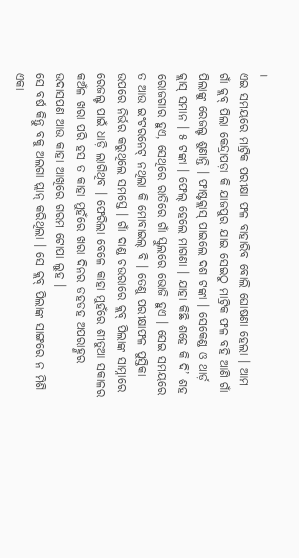।
ଏଇ ସମୟରେ ମାଟ୍ରିକ ପରୀକ୍ଷା ଫଳ ବାହାରିବ ବୋଲି ଘୋଷଣା ହେଲା । ଆମ ଗାଁ କ୍ଲବ୍ ପିଲା କେନ୍ଦ୍ରାପଡ଼ା କି ଯାଜପୁର ଯାଇ ସେଇଠୁ ମାଟ୍ରିକ ଫଳ ବହି ଆଣି ଗାଁ ପିଲାଙ୍କୁ ରେଜଲ୍ଟ ଶୁଣାନ୍ତି । ଫାଷ୍ଟକ୍ଲାସ୍ ପାଇଲେ ଦଶ ଟଙ୍କା । ସେକେଣ୍ଡ ଓ ଥାର୍ଡ଼ କ୍ଲାସ୍ ସମାନ । ୫ ଟଙ୍କା । ଫେଲ୍ ହେଲେ ମାଗଣା । ଯାହା କିଛି ଶହେ କି ଦି’ ଶହ ରୋଜଗାର ହୁଏ, ସେଥିରେ ରାତିରେ ଗାଁ ସ୍କୁଲରେ ଭୋଜି ହୁଏ । ସେଇ ସମୟରେ ତ ଆଉ ଇଂଟରନେଟ୍ ନଥିଲା କି ମୋବାଇଲ୍ ବି । ତେଣୁ ପରୀକ୍ଷାଫଳ ପୁସ୍ତିକା ଉପରେ ନିର୍ଭର କରୁଥିଲେ ସମସ୍ତେ । ଗାଁ ଦାଣ୍ଡ ଚଉରାରେ କ୍ଲବ୍ ପିଲାଙ୍କ ସାମ୍ନାରେ ରେଜଲ୍ଟ ପାଇଁ ଧାଡ଼ି ଲାଗିଥିବ । ଫେରିଲା ବେଳେ କାହା ମୁହଁରେ ଶୀତୁଆ ସକାଳର କଅଁଳ ଖରା ପରି ହସ ତ କାହା ମୁହଁରେ ଖରା ଦିନର ଡହଡହ ଅପରାହ୍ଣର ଉଦାସପଣ ଆଉ କାହା ଆଖିରେ ଗରମ ଟୋପା ଲୁହ ।
ସେ ବର୍ଷ କିନ୍ତୁ ବକୁ ଅଲଗା ପ୍ଲାନ୍ କରିଥିଲା । ସେ କ୍ଲବ୍ ପିଲାଙ୍କ ସାଙ୍ଗରେ ନ ମିଶି ଏକା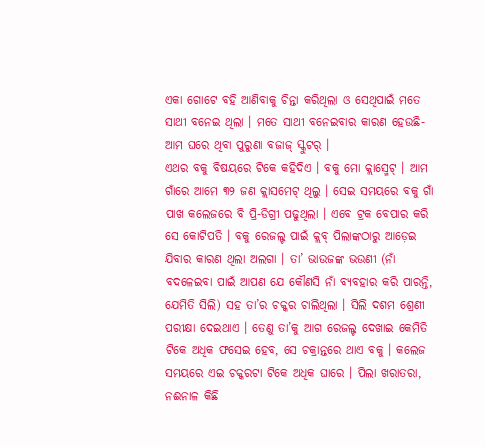ଏକା ଗୋଟେ ବହି ଆଣିବାକୁ ଚିନ୍ତା କରିଥିଲା ଓ ସେଥିପାଇଁ ମତେ ସାଥୀ ବନେଇ ଥିଲା । ମତେ ସାଥୀ ବନେଇବାର କାରଣ ହେଉଛି- ଆମ ଘରେ ଥିବା ପୁରୁଣା ବଜାଜ୍ ସ୍କୁଟର୍ ।
ଏଥର ବକୁ ବିଷୟରେ ଟିକେ କହିଦିଏ । ବକୁ ମୋ କ୍ଲାସ୍ମେଟ୍ । ଆମ ଗାଁରେ ଆମେ ୩୨ ଜଣ କ୍ଲାସମେଟ୍ ଥିଲୁ । ସେଇ ସମୟରେ ବକୁ ଗାଁ ପାଖ କଲେଜରେ ବି ପ୍ରି-ଡିଗ୍ରୀ ପଢୁଥିଲା । ଏବେ ଟ୍ରକ ବେପାର କରି ସେ କୋଟିପତି । ବକୁ ରେଜଲ୍ଟ ପାଇଁ କ୍ଲବ୍ ପିଲାଙ୍କଠାରୁ ଆଡ଼େଇ ଯିବାର କାରଣ ଥିଲା ଅଲଗା । ତା’ ଭାଉଜଙ୍କ ଭଉଣୀ (ନାଁ ବଦଳେଇବା ପାଇଁ ଆପଣ ଯେ କୌଣସି ନାଁ ବ୍ୟବହାର କରି ପାରନ୍ତି, ଯେମିତି ସିଲି) ସହ ତା’ର ଚକ୍କର ଚାଲିଥିଲା । ସିଲି ଦଶମ ଶ୍ରେଣୀ ପରୀକ୍ଷା ଦେଇଥାଏ । ତେଣୁ ତା’କୁ ଆଗ ରେଜଲ୍ଟ ଦେଖାଇ କେମିତି ଟିକେ ଅଧିକ ଫସେଇ ହେବ, ସେ ଚକ୍ରାନ୍ତରେ ଥାଏ ବକୁ । କଲେଜ ସମୟରେ ଏଇ ଚକ୍କରଟା ଟିକେ ଅଧିକ ଘାରେ । ପିଲା ଖରାତରା, ନଈନାଳ କିଛି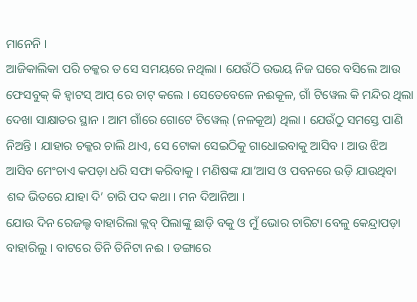ମାନେନି ।
ଆଜିକାଲିକା ପରି ଚକ୍କର ତ ସେ ସମୟରେ ନଥିଲା । ଯେଉଁଠି ଉଭୟ ନିଜ ଘରେ ବସିଲେ ଆଉ ଫେସବୁକ୍ କି ହ୍ୱାଟସ୍ ଆପ୍ ରେ ଚାଟ୍ କଲେ । ସେତେବେଳେ ନଈକୂଳ, ଗାଁ ଟିୱେଲ କି ମନ୍ଦିର ଥିଲା ଦେଖା ସାକ୍ଷାତର ସ୍ଥାନ । ଆମ ଗାଁରେ ଗୋଟେ ଟିୱେଲ୍ (ନଳକୂଅ) ଥିଲା । ଯେଉଁଠୁ ସମସ୍ତେ ପାଣି ନିଅନ୍ତି । ଯାହାର ଚକ୍କର ଚାଲି ଥାଏ, ସେ ଟୋକା ସେଇଠିକୁ ଗାଧୋଇବାକୁ ଆସିବ । ଆଉ ଝିଅ ଆସିବ ମେଂଚାଏ କପଡ଼ା ଧରି ସଫା କରିବାକୁ । ମଣିଷଙ୍କ ଯା’ଆସ ଓ ପବନରେ ଉଡ଼ି ଯାଉଥିବା ଶବ୍ଦ ଭିତରେ ଯାହା ଦି’ ଚାରି ପଦ କଥା । ମନ ଦିଆନିଆ ।
ଯୋଉ ଦିନ ରେଜଲ୍ଟ ବାହାରିଲା କ୍ଲବ୍ ପିଲାଙ୍କୁ ଛାଡ଼ି ବକୁ ଓ ମୁଁ ଭୋର ଚାରିଟା ବେଳୁ କେନ୍ଦ୍ରାପଡ଼ା ବାହାରିଲୁ । ବାଟରେ ତିନି ତିନିଟା ନଈ । ଡଙ୍ଗାରେ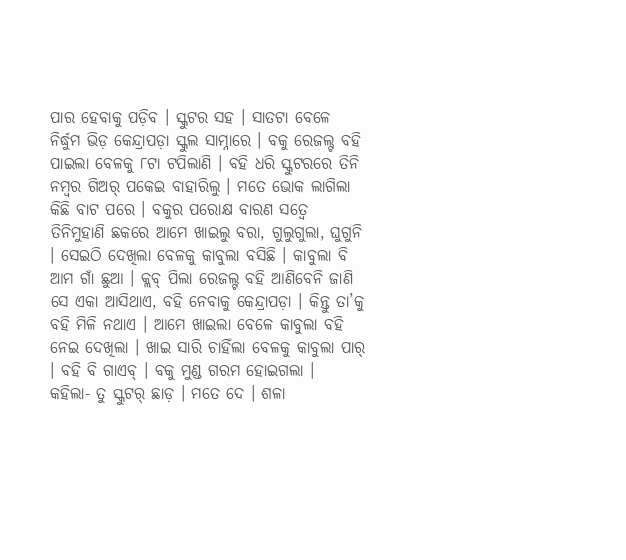ପାର ହେବାକୁ ପଡ଼ିବ । ସ୍କୁଟର ସହ । ସାତଟା ବେଳେ ନିର୍ଦ୍ଧୁମ ଭିଡ଼ କେନ୍ଦ୍ରାପଡ଼ା ସ୍କୁଲ ସାମ୍ନାରେ । ବକୁ ରେଜଲ୍ଟ ବହି ପାଇଲା ବେଳକୁ ୮ଟା ଟପିଲାଣି । ବହି ଧରି ସ୍କୁଟରରେ ତିନି ନମ୍ବର ଗିଅର୍ ପକେଇ ବାହାରିଲୁ । ମତେ ଭୋକ ଲାଗିଲା କିଛି ବାଟ ପରେ । ବକୁର ପରୋକ୍ଷ ବାରଣ ସତ୍ୱେ ତିନିମୁହାଣି ଛକରେ ଆମେ ଖାଇଲୁ ବରା, ଗୁଲୁଗୁଲା, ଘୁଗୁନି । ସେଇଠି ଦେଖିଲା ବେଳକୁ କାବୁଲା ବସିଛି । କାବୁଲା ବି ଆମ ଗାଁ ଛୁଆ । କ୍ଲବ୍ ପିଲା ରେଜଲ୍ଟ ବହି ଆଣିବେନି ଜାଣି ସେ ଏକା ଆସିଥାଏ, ବହି ନେବାକୁ କେନ୍ଦ୍ରାପଡ଼ା । କିନ୍ତୁ ତା’କୁ ବହି ମିଳି ନଥାଏ । ଆମେ ଖାଇଲା ବେଳେ କାବୁଲା ବହି ନେଇ ଦେଖିଲା । ଖାଇ ସାରି ଚାହିଁଲା ବେଳକୁ କାବୁଲା ପାର୍ । ବହି ବି ଗାଏବ୍ । ବକୁ ମୁଣ୍ଡ ଗରମ ହୋଇଗଲା ।
କହିଲା- ତୁ ସ୍କୁଟର୍ ଛାଡ଼ । ମତେ ଦେ । ଶଳା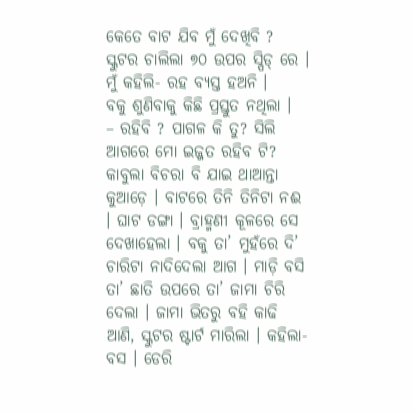କେତେ ବାଟ ଯିବ ମୁଁ ଦେଖିବି ?
ସ୍କୁଟର ଚାଲିଲା ୭୦ ଉପର ସ୍ପିଡ୍ ରେ ।
ମୁଁ କହିଲି- ରହ ବ୍ୟସ୍ତ ହଅନି ।
ବକୁ ଶୁଣିବାକୁ କିଛି ପ୍ରସ୍ତୁତ ନଥିଲା ।
– ରହିବି ? ପାଗଳ କି ତୁ? ସିଲି ଆଗରେ ମୋ ଇଜ୍ଜତ ରହିବ ଟି?
କାବୁଲା ବିଚରା ବି ଯାଇ ଥାଆନ୍ତା କୁଆଡ଼େ । ବାଟରେ ତିନି ତିନିଟା ନଈ । ଘାଟ ଡଙ୍ଗା । ବ୍ରାହ୍ମଣୀ କୂଳରେ ସେ ଦେଖାହେଲା । ବକୁ ତା’ ମୁହଁରେ ଦି’ ଚାରିଟା ନାଦିଦେଲା ଆଗ । ମାଡ଼ି ବସି ତା’ ଛାତି ଉପରେ ତା’ ଜାମା ଚିରି ଦେଲା । ଜାମା ଭିତରୁ ବହି କାଢି ଆଣି, ସ୍କୁଟର ଷ୍ଟାର୍ଟ ମାରିଲା । କହିଲା- ବସ । ଡେରି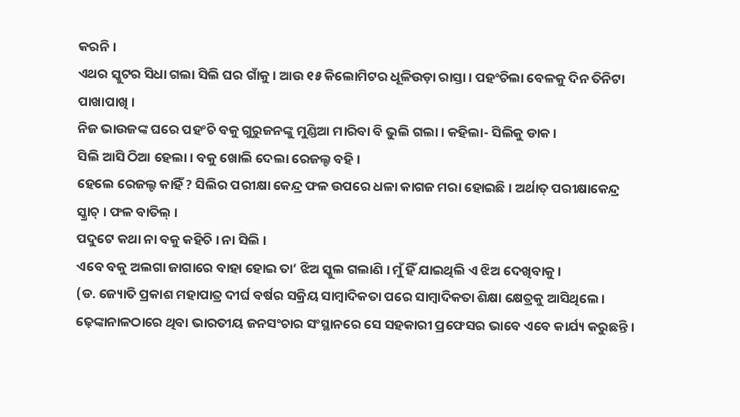କରନି ।
ଏଥର ସ୍କୁଟର ସିଧା ଗଲା ସିଲି ଘର ଗାଁକୁ । ଆଉ ୧୫ କିଲୋମିଟର ଧୂଳିଉଡ଼ା ରାସ୍ତା । ପହଂଚିଲା ବେଳକୁ ଦିନ ତିନିଟା ପାଖାପାଖି ।
ନିଜ ଭାଉଜଙ୍କ ଘରେ ପହଂଚି ବକୁ ଗୁରୁଜନଙ୍କୁ ମୁଣ୍ଡିଆ ମାରିବା ବି ଭୁଲି ଗଲା । କହିଲା- ସିଲିକୁ ଡାକ ।
ସିଲି ଆସି ଠିଆ ହେଲା । ବକୁ ଖୋଲି ଦେଲା ରେଜଲ୍ଟ ବହି ।
ହେଲେ ରେଜଲ୍ଟ କାହିଁ ? ସିଲିର ପରୀକ୍ଷା କେନ୍ଦ୍ର ଫଳ ଉପରେ ଧଳା କାଗଜ ମରା ହୋଇଛି । ଅର୍ଥାତ୍ ପରୀକ୍ଷାକେନ୍ଦ୍ର ସ୍କ୍ରାଚ୍ । ଫଳ ବାତିଲ୍ ।
ପଦୁଟେ କଥା ନା ବକୁ କହିଚି । ନା ସିଲି ।
ଏବେ ବକୁ ଅଲଗା ଜାଗାରେ ବାହା ହୋଇ ତା’ ଝିଅ ସ୍କୁଲ ଗଲାଣି । ମୁଁ ହିଁ ଯାଇଥିଲି ଏ ଝିଅ ଦେଖିବାକୁ ।
(ଡ. ଜ୍ୟୋତି ପ୍ରକାଶ ମହାପାତ୍ର ଦୀର୍ଘ ବର୍ଷର ସକ୍ରିୟ ସାମ୍ବାଦିକତା ପରେ ସାମ୍ବାଦିକତା ଶିକ୍ଷା କ୍ଷେତ୍ରକୁ ଆସିଥିଲେ । ଢ଼େଙ୍କାନାଳଠାରେ ଥିବା ଭାରତୀୟ ଜନସଂଚାର ସଂସ୍ଥାନରେ ସେ ସହକାରୀ ପ୍ରଫେସର ଭାବେ ଏବେ କାର୍ଯ୍ୟ କରୁଛନ୍ତି ।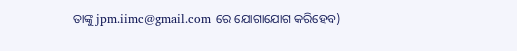ତାଙ୍କୁ jpm.iimc@gmail.com ରେ ଯୋଗାଯୋଗ କରିହେବ)